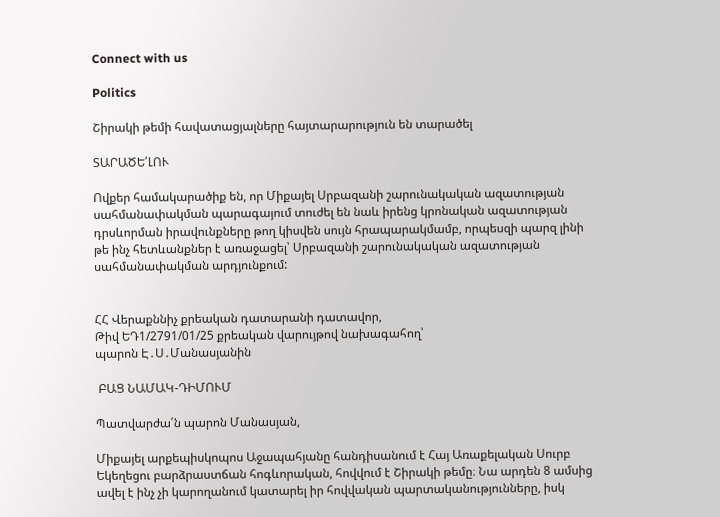Connect with us

Politics

Շիրակի թեմի հավատացյալները հայտարարություն են տարածել

ՏԱՐԱԾԵ՛ԼՈՒ

Ովքեր համակարածիք են, որ Միքայել Սրբազանի շարունակական ազատության սահմանափակման պարագայում տուժել են նաև իրենց կրոնական ազատության դրսևորման իրավունքները թող կիսվեն սույն հրապարակմամբ, որպեսզի պարզ լինի թե ինչ հետևանքներ է առաջացել՝ Սրբազանի շարունակական ազատության սահմանափակման արդյունքում:


ՀՀ Վերաքննիչ քրեական դատարանի դատավոր,
Թիվ ԵԴ1/2791/01/25 քրեական վարույթով նախագահող՝
պարոն Է․Ս․Մանասյանին

 ԲԱՑ ՆԱՄԱԿ-ԴԻՄՈՒՄ

Պատվարժա՛ն պարոն Մանասյան,

Միքայել արքեպիսկոպոս Աջապահյանը հանդիսանում է Հայ Առաքելական Սուրբ Եկեղեցու բարձրաստճան հոգևորական, հովվում է Շիրակի թեմը։ Նա արդեն 8 ամսից ավել է ինչ չի կարողանում կատարել իր հովվական պարտականությունները, իսկ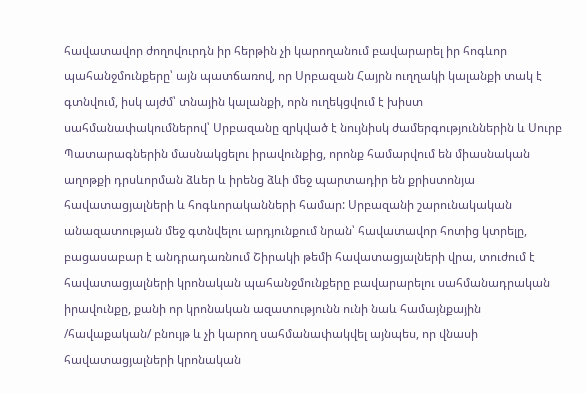հավատավոր ժողովուրդն իր հերթին չի կարողանում բավարարել իր հոգևոր պահանջմունքերը՝ այն պատճառով, որ Սրբազան Հայրն ուղղակի կալանքի տակ է գտնվում, իսկ այժմ՝ տնային կալանքի, որն ուղեկցվում է խիստ սահմանափակումներով՝ Սրբազանը զրկված է նույնիսկ ժամերգություններին և Սուրբ Պատարագներին մասնակցելու իրավունքից, որոնք համարվում են միասնական աղոթքի դրսևորման ձևեր և իրենց ձևի մեջ պարտադիր են քրիստոնյա հավատացյալների և հոգևորականների համար: Սրբազանի շարունակական անազատության մեջ գտնվելու արդյունքում նրան՝ հավատավոր հոտից կտրելը, բացասաբար է անդրադառնում Շիրակի թեմի հավատացյալների վրա, տուժում է հավատացյալների կրոնական պահանջմունքերը բավարարելու սահմանադրական իրավունքը, քանի որ կրոնական ազատությունն ունի նաև համայնքային /հավաքական/ բնույթ և չի կարող սահմանափակվել այնպես, որ վնասի հավատացյալների կրոնական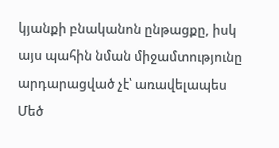կյանքի բնականոն ընթացքը, իսկ այս պահին նման միջամտությունը արդարացված չէ՝ առավելապես Մեծ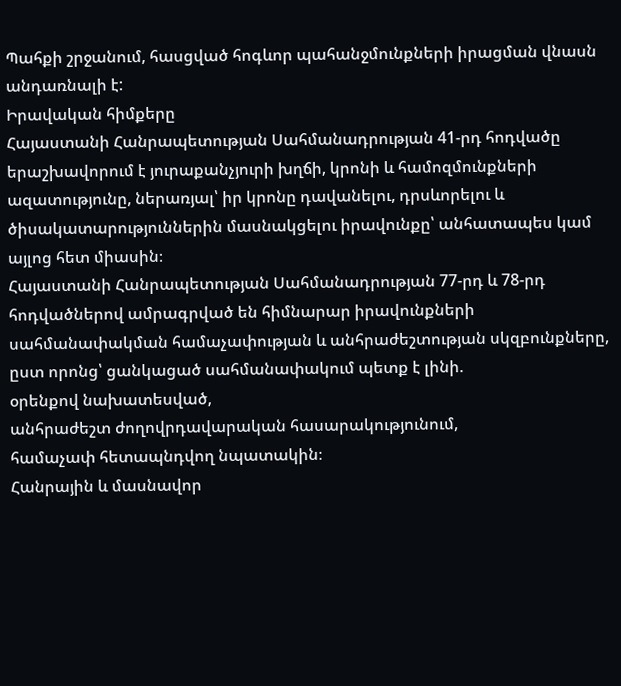Պահքի շրջանում, հասցված հոգևոր պահանջմունքների իրացման վնասն անդառնալի է:
Իրավական հիմքերը
Հայաստանի Հանրապետության Սահմանադրության 41-րդ հոդվածը երաշխավորում է յուրաքանչյուրի խղճի, կրոնի և համոզմունքների ազատությունը, ներառյալ՝ իր կրոնը դավանելու, դրսևորելու և ծիսակատարություններին մասնակցելու իրավունքը՝ անհատապես կամ այլոց հետ միասին։
Հայաստանի Հանրապետության Սահմանադրության 77-րդ և 78-րդ հոդվածներով ամրագրված են հիմնարար իրավունքների սահմանափակման համաչափության և անհրաժեշտության սկզբունքները, ըստ որոնց՝ ցանկացած սահմանափակում պետք է լինի.
օրենքով նախատեսված,
անհրաժեշտ ժողովրդավարական հասարակությունում,
համաչափ հետապնդվող նպատակին։
Հանրային և մասնավոր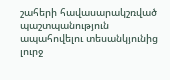շահերի հավասարակշռված պաշտպանություն ապահովելու տեսանկյունից լուրջ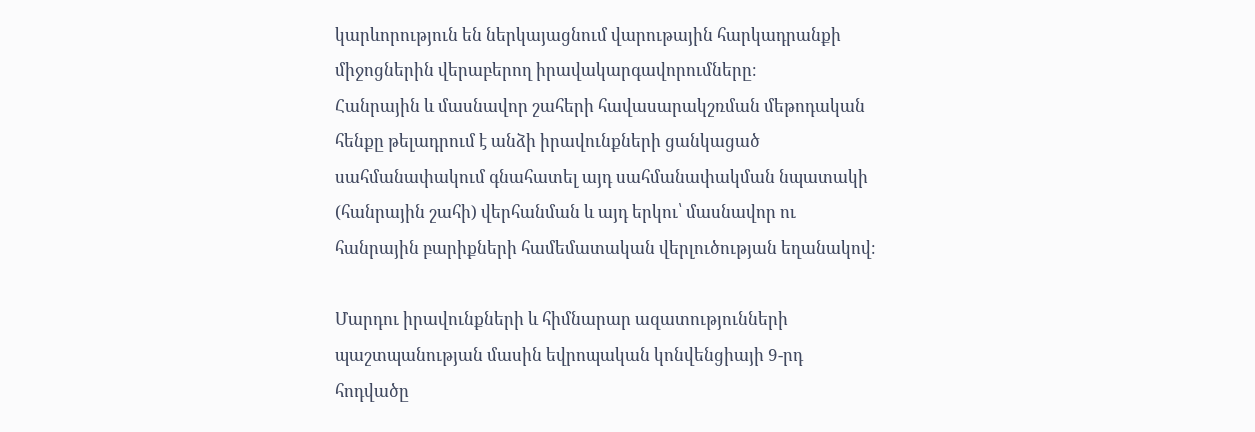կարևորություն են ներկայացնում վարութային հարկադրանքի միջոցներին վերաբերող իրավակարգավորումները։
Հանրային և մասնավոր շահերի հավասարակշռման մեթոդական հենքը թելադրում է անձի իրավունքների ցանկացած սահմանափակում գնահատել այդ սահմանափակման նպատակի (հանրային շահի) վերհանման և այդ երկու՝ մասնավոր ու հանրային բարիքների համեմատական վերլուծության եղանակով։

Մարդու իրավունքների և հիմնարար ազատությունների պաշտպանության մասին եվրոպական կոնվենցիայի 9-րդ հոդվածը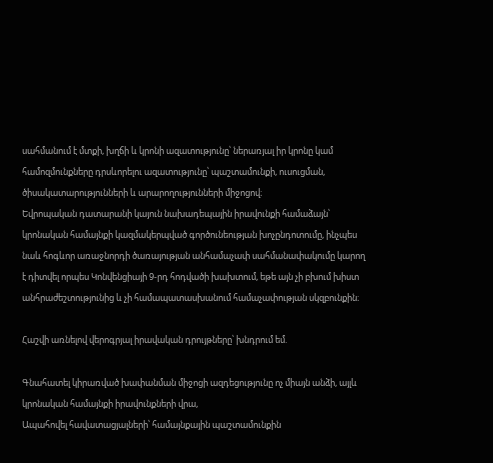սահմանում է մտքի, խղճի և կրոնի ազատությունը՝ ներառյալ իր կրոնը կամ համոզմունքները դրսևորելու ազատությունը՝ պաշտամունքի, ուսուցման, ծիսակատարությունների և արարողությունների միջոցով։
Եվրոպական դատարանի կայուն նախադեպային իրավունքի համաձայն՝ կրոնական համայնքի կազմակերպված գործունեության խոչընդոտումը, ինչպես նաև հոգևոր առաջնորդի ծառայության անհամաչափ սահմանափակումը կարող է դիտվել որպես Կոնվենցիայի 9-րդ հոդվածի խախտում, եթե այն չի բխում խիստ անհրաժեշտությունից և չի համապատասխանում համաչափության սկզբունքին։

Հաշվի առնելով վերոգրյալ իրավական դրույթները՝ խնդրում եմ.

Գնահատել կիրառված խափանման միջոցի ազդեցությունը ոչ միայն անձի, այլև կրոնական համայնքի իրավունքների վրա,
Ապահովել հավատացյալների՝ համայնքային պաշտամունքին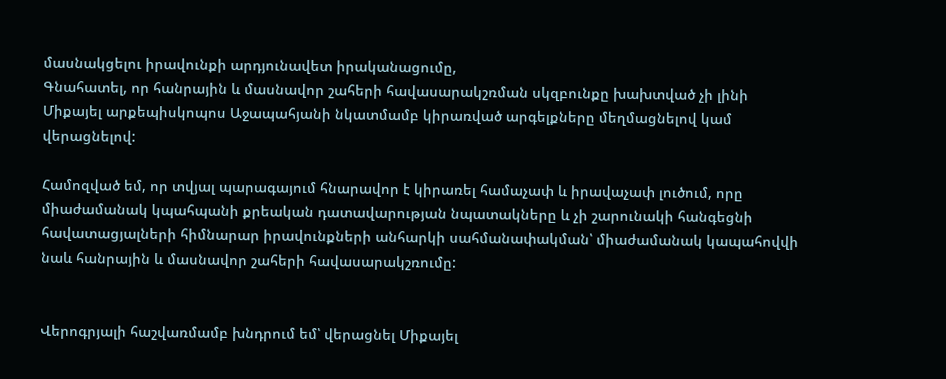մասնակցելու իրավունքի արդյունավետ իրականացումը,
Գնահատել, որ հանրային և մասնավոր շահերի հավասարակշռման սկզբունքը խախտված չի լինի Միքայել արքեպիսկոպոս Աջապահյանի նկատմամբ կիրառված արգելքները մեղմացնելով կամ վերացնելով:

Համոզված եմ, որ տվյալ պարագայում հնարավոր է կիրառել համաչափ և իրավաչափ լուծում, որը միաժամանակ կպահպանի քրեական դատավարության նպատակները և չի շարունակի հանգեցնի հավատացյալների հիմնարար իրավունքների անհարկի սահմանափակման՝ միաժամանակ կապահովվի նաև հանրային և մասնավոր շահերի հավասարակշռումը:


Վերոգրյալի հաշվառմամբ խնդրում եմ՝ վերացնել Միքայել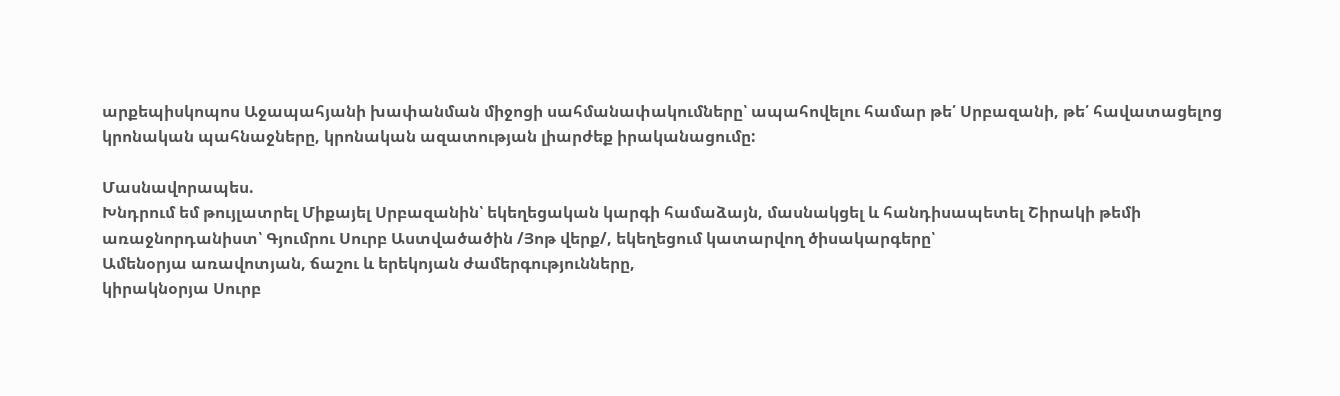արքեպիսկոպոս Աջապահյանի խափանման միջոցի սահմանափակումները՝ ապահովելու համար թե՛ Սրբազանի, թե՛ հավատացելոց կրոնական պահնաջները, կրոնական ազատության լիարժեք իրականացումը:

Մասնավորապես.
Խնդրում եմ թույլատրել Միքայել Սրբազանին՝ եկեղեցական կարգի համաձայն, մասնակցել և հանդիսապետել Շիրակի թեմի առաջնորդանիստ՝ Գյումրու Սուրբ Աստվածածին /Յոթ վերք/, եկեղեցում կատարվող ծիսակարգերը՝
Ամենօրյա առավոտյան, ճաշու և երեկոյան ժամերգությունները,
կիրակնօրյա Սուրբ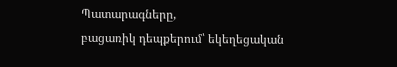Պատարագները,
բացառիկ դեպքերում՝ եկեղեցական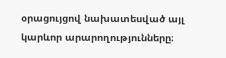օրացույցով նախատեսված այլ կարևոր արարողությունները։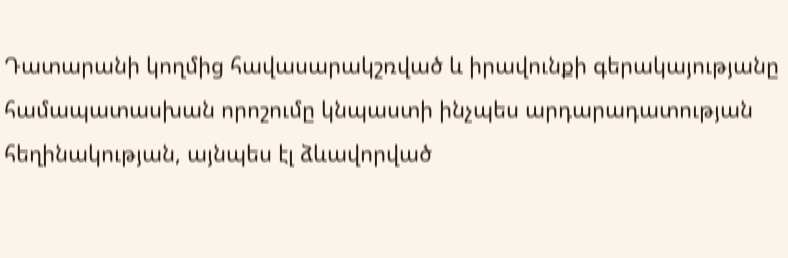Դատարանի կողմից հավասարակշռված և իրավունքի գերակայությանը համապատասխան որոշումը կնպաստի ինչպես արդարադատության հեղինակության, այնպես էլ ձևավորված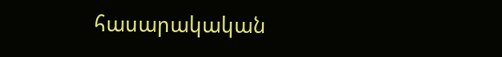հասարակական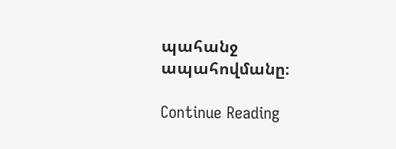պահանջ ապահովմանը։

Continue Reading